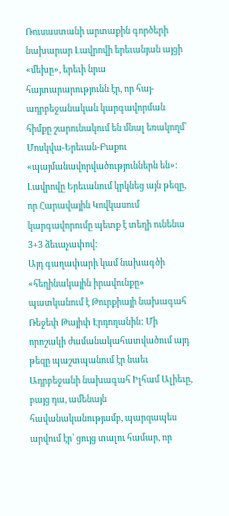Ռուսաստանի արտաքին գործերի նախարար Լավրովի երեւանյան այցի «մեխը», երեւի նրա հայտարարությունն էր, որ հայ-ադրբեջանական կարգավորման հիմքը շարունակում են մնալ եռակողմ՝ Մոսկվա-Երեւան-Բաքու «պայմանավորվածություններն են»: Լավրովը Երեւանում կրկնեց այն թեզը, որ Հարավային Կովկասում կարգավորումը պետք է տեղի ունենա 3+3 ձեւաչափով:
Այդ գաղափարի կամ նախագծի «հեղինակային իրավունքը» պատկանում է Թուրքիայի նախագահ Ռեջեփ Թայիփ Էրդողանին: Մի որոշակի ժամանակահատվածում այդ թեզը պաշտպանում էր նաեւ Ադրբեջանի նախագահ Իլհամ Ալիեւը, բայց դա, ամենայն հավանականությամբ, պարզապես արվում էր՝ ցույց տալու համար, որ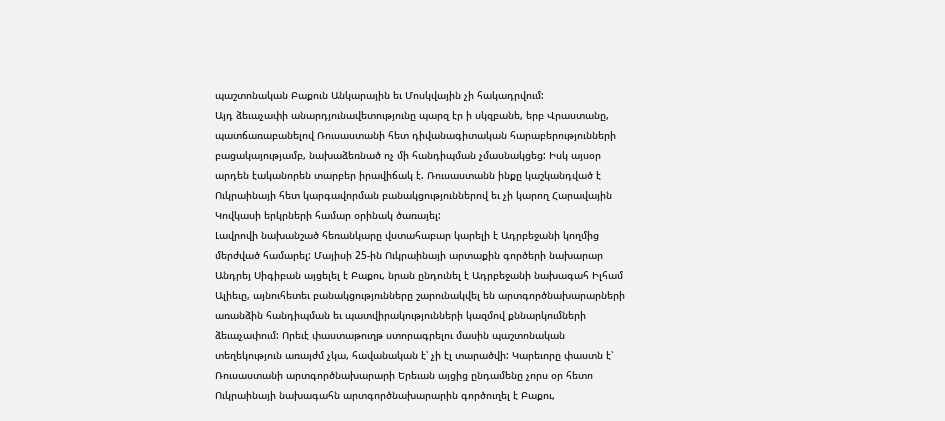պաշտոնական Բաքուն Անկարային եւ Մոսկվային չի հակադրվում:
Այդ ձեւաչափի անարդյունավետությունը պարզ էր ի սկզբանե, երբ Վրաստանը, պատճառաբանելով Ռուսաստանի հետ դիվանագիտական հարաբերությունների բացակայությամբ, նախաձեռնած ոչ մի հանդիպման չմասնակցեց: Իսկ այսօր արդեն էականորեն տարբեր իրավիճակ է. Ռուսաստանն ինքը կաշկանդված է Ուկրաինայի հետ կարգավորման բանակցություններով եւ չի կարող Հարավային Կովկասի երկրների համար օրինակ ծառայել:
Լավրովի նախանշած հեռանկարը վստահաբար կարելի է Ադրբեջանի կողմից մերժված համարել: Մայիսի 25-ին Ուկրաինայի արտաքին գործերի նախարար Անդրեյ Սիգիբան այցելել է Բաքու, նրան ընդունել է Ադրբեջանի նախագահ Իլհամ Ալիեւը, այնուհետեւ բանակցությունները շարունակվել են արտգործնախարարների առանձին հանդիպման եւ պատվիրակությունների կազմով քննարկումների ձեւաչափում: Որեւէ փաստաթուղթ ստորագրելու մասին պաշտոնական տեղեկություն առայժմ չկա, հավանական է՝ չի էլ տարածվի: Կարեւորը փաստն է՝ Ռուսաստանի արտգործնախարարի Երեւան այցից ընդամենը չորս օր հետո Ուկրաինայի նախագահն արտգործնախարարին գործուղել է Բաքու,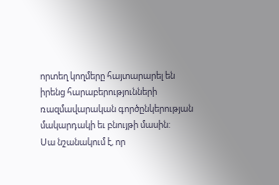որտեղ կողմերը հայտարարել են իրենց հարաբերությունների ռազմավարական գործընկերության մակարդակի եւ բնույթի մասին:
Սա նշանակում է, որ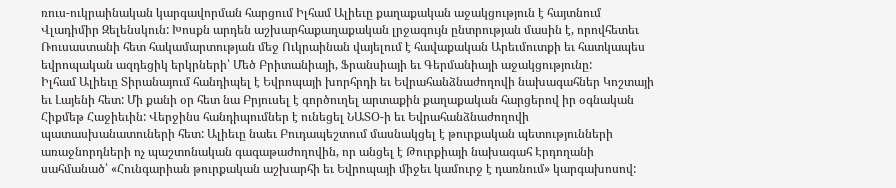ռուս-ուկրաինական կարգավորման հարցում Իլհամ Ալիեւը քաղաքական աջակցություն է հայտնում Վլադիմիր Զելենսկուն: Խոսքն արդեն աշխարհաքաղաքական լրջագույն ընտրության մասին է, որովհետեւ Ռուսաստանի հետ հակամարտության մեջ Ուկրաինան վայելում է հավաքական Արեւմուտքի եւ հատկապես եվրոպական ազդեցիկ երկրների՝ Մեծ Բրիտանիայի, Ֆրանսիայի եւ Գերմանիայի աջակցությունը:
Իլհամ Ալիեւը Տիրանայում հանդիպել է Եվրոպայի խորհրդի եւ Եվրահանձնաժողովի նախագահներ Կոշտայի եւ Լայենի հետ: Մի քանի օր հետ նա Բրյուսել է գործուղել արտաքին քաղաքական հարցերով իր օգնական Հիքմեթ Հաջիեւին: Վերջինս հանդիպումներ է ունեցել ՆԱՏՕ-ի եւ Եվրահանձնաժողովի պատասխանատուների հետ: Ալիեւը նաեւ Բուդապեշտում մասնակցել է թուրքական պետությունների առաջնորդների ոչ պաշտոնական գագաթաժողովին, որ անցել է Թուրքիայի նախագահ Էրդողանի սահմանած՝ «Հունգարիան թուրքական աշխարհի եւ Եվրոպայի միջեւ կամուրջ է դառնում» կարգախոսով: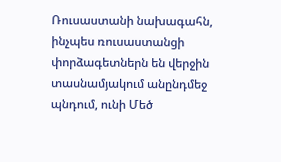Ռուսաստանի նախագահն, ինչպես ռուսաստանցի փորձագետներն են վերջին տասնամյակում անընդմեջ պնդում, ունի Մեծ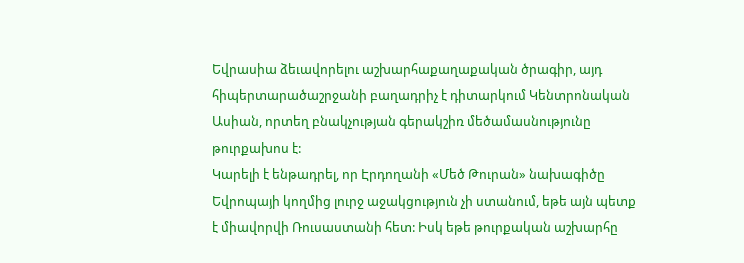Եվրասիա ձեւավորելու աշխարհաքաղաքական ծրագիր, այդ հիպերտարածաշրջանի բաղադրիչ է դիտարկում Կենտրոնական Ասիան, որտեղ բնակչության գերակշիռ մեծամասնությունը թուրքախոս է:
Կարելի է ենթադրել, որ Էրդողանի «Մեծ Թուրան» նախագիծը Եվրոպայի կողմից լուրջ աջակցություն չի ստանում, եթե այն պետք է միավորվի Ռուսաստանի հետ: Իսկ եթե թուրքական աշխարհը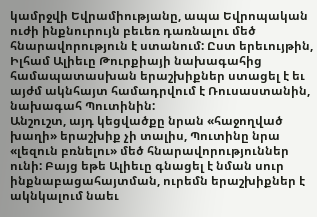կամրջվի Եվրամիությանը, ապա Եվրոպական ուժի ինքնուրույն բեւեռ դառնալու մեծ հնարավորություն է ստանում: Ըստ երեւույթին, Իլհամ Ալիեւը Թուրքիայի նախագահից համապատասխան երաշխիքներ ստացել է եւ այժմ ակնհայտ համադրվում է Ռուսաստանին, նախագահ Պուտինին:
Անշուշտ, այդ կեցվածքը նրան «հաջողված խաղի» երաշխիք չի տալիս, Պուտինը նրա «լեզուն բռնելու» մեծ հնարավորություններ ունի: Բայց եթե Ալիեւը գնացել է նման սուր ինքնաբացահայտման, ուրեմն երաշխիքներ է ակնկալում նաեւ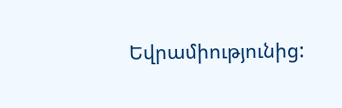Եվրամիությունից: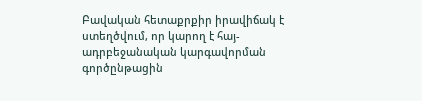Բավական հետաքրքիր իրավիճակ է ստեղծվում, որ կարող է հայ-ադրբեջանական կարգավորման գործընթացին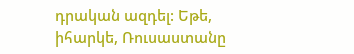դրական ազդել: Եթե, իհարկե, Ռուսաստանը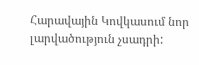Հարավային Կովկասում նոր լարվածություն չսադրի: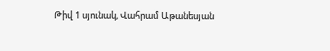Թիվ 1 սյունակ, Վահրամ Աթանեսյան